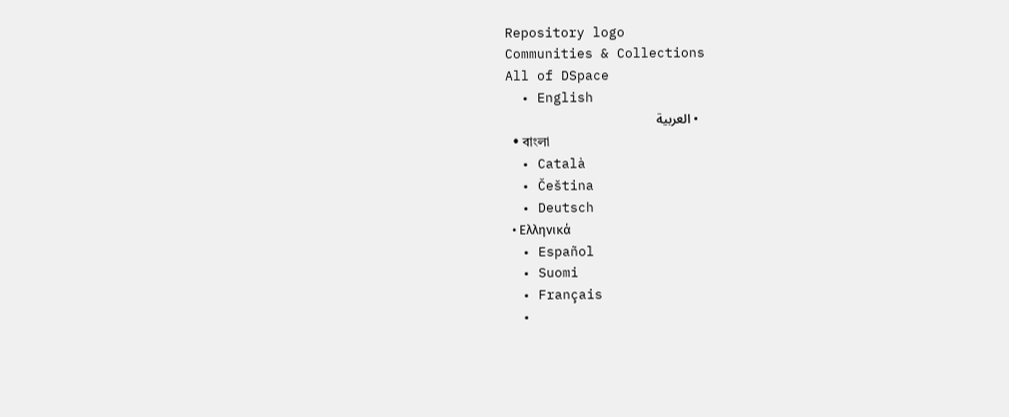Repository logo
Communities & Collections
All of DSpace
  • English
  • العربية
  • বাংলা
  • Català
  • Čeština
  • Deutsch
  • Ελληνικά
  • Español
  • Suomi
  • Français
  •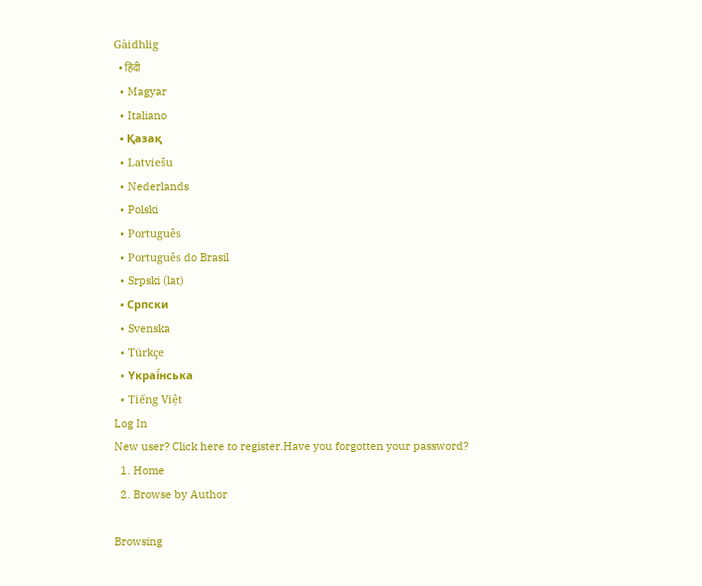Gàidhlig
  • हिंदी
  • Magyar
  • Italiano
  • Қазақ
  • Latviešu
  • Nederlands
  • Polski
  • Português
  • Português do Brasil
  • Srpski (lat)
  • Српски
  • Svenska
  • Türkçe
  • Yкраї́нська
  • Tiếng Việt
Log In
New user? Click here to register.Have you forgotten your password?
  1. Home
  2. Browse by Author

Browsing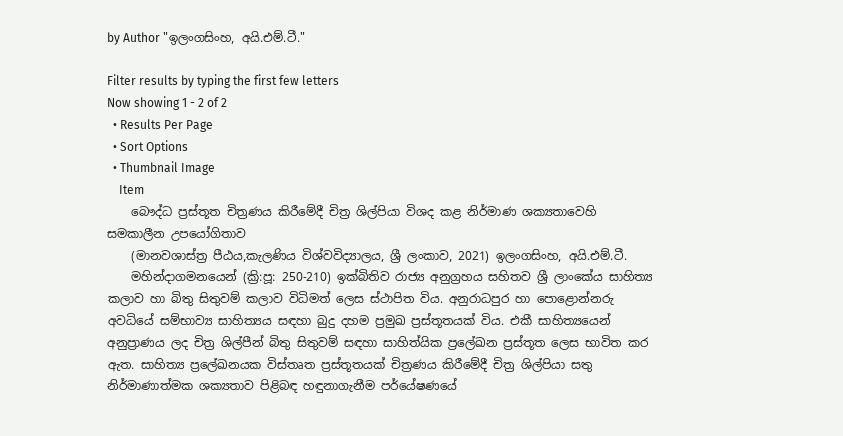by Author "ඉලංගසිංහ, අයි.එම්.ටී."

Filter results by typing the first few letters
Now showing 1 - 2 of 2
  • Results Per Page
  • Sort Options
  • Thumbnail Image
    Item
    බෞද්ධ ප්‍රස්තූත චිත්‍රණය කිරීමේදී චිත්‍ර ශිල්පියා විශද කළ නිර්මාණ ශක්‍යතාවෙහි සමකාලීන උපයෝගිතාව
    (මානවශාස්ත්‍ර පීඨය,කැලණිය විශ්වවිද්‍යාලය, ශ්‍රී ලංකාව, 2021) ඉලංගසිංහ, අයි.එම්.ටී.
    මහින්දාගමනයෙන් (ක්‍රි:පූ: 250-210) ඉක්බිතිව රාජ්‍ය අනුග්‍රහය සහිතව ශ්‍රී ලාංකේය සාහිත්‍ය කලාව හා බිතු සිතුවම් කලාව විධිමත් ලෙස ස්ථාපිත විය. අනුරාධපුර හා පොළොන්නරු අවධියේ සම්භාව්‍ය සාහිත්‍යය සඳහා බුදු දහම ප්‍රමුඛ ප්‍රස්තූතයක් විය. එකී සාහිත්‍යයෙන් අනුප්‍රාණය ලද චිත්‍ර ශිල්පීන් බිතු සිතුවම් සඳහා සාහිත්යික ප්‍රලේඛන ප්‍රස්තූත ලෙස භාවිත කර ඇත. සාහිත්‍ය ප්‍රලේඛනයක විස්තෘත ප්‍රස්තූතයක් චිත්‍රණය කිරීමේදී චිත්‍ර ශිල්පියා සතු නිර්මාණාත්මක ශක්‍යතාව පිළිබඳ හඳුනාගැනීම පර්යේෂණයේ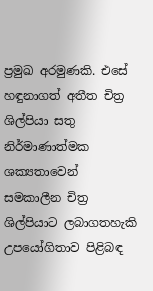ප්‍රමුඛ අරමුණකි. එසේ හඳුනාගත් අතීත චිත්‍ර ශිල්පියා සතු නිර්මාණාත්මක ශක්‍යතාවෙන් සමකාලීන චිත්‍ර ශිල්පියාට ලබාගතහැකි උපයෝගිතාව පිළිබඳ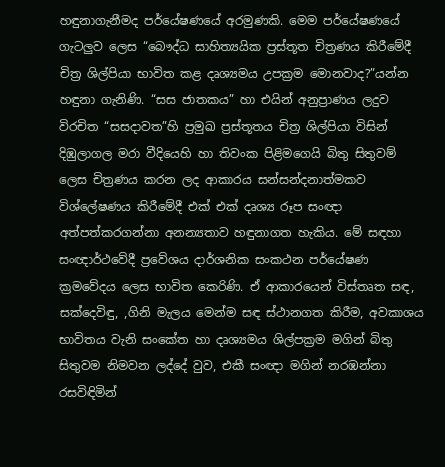හඳුනාගැනීමද පර්යේෂණයේ අරමුණකි. මෙම පර්යේෂණයේ ගැටලුව ලෙස “බෞද්ධ සාහිත්‍යයික ප්‍රස්තූත චිත්‍රණය කිරීමේදී චිත්‍ර ශිල්පියා භාවිත කළ දෘශ්‍යමය උපක්‍රම මොනවාද?”යන්න හඳුනා ගැනිණි. “සස ජාතකය” හා එයින් අනුප්‍රාණය ලදුව විරචිත “සසදාවත”හි ප්‍රමුඛ ප්‍රස්තූතය චිත්‍ර ශිල්පියා විසින් දිඹුලාගල මරා වීදියෙහි හා තිවංක පිළිමගෙයි බිතු සිතුවම් ලෙස චිත්‍රණය කරන ලද ආකාරය සන්සන්දනාත්මකව විශ්ලේෂණය කිරීමේදී එක් එක් දෘශ්‍ය රූප සංඥා අත්පත්කරගන්නා අනන්‍යතාව හඳුනාගත හැකිය. මේ සඳහා සංඥාර්ථවේදී ප්‍රවේශය දාර්ශනික සංකථන පර්යේෂණ ක්‍රමවේදය ලෙස භාවිත කෙරිණි. ඒ ආකාරයෙන් විස්තෘත සඳ, සක්දෙවිඳු, ,ගිනි මැලය මෙන්ම සඳ ස්ථානගත කිරීම, අවකාශය භාවිතය වැනි සංකේත හා දෘශ්‍යමය ශිල්පක්‍රම මගින් බිතු සිතුවම නිමවන ලද්දේ වුව, එකී සංඥා මගින් නරඹන්නා රසවිඳිමින්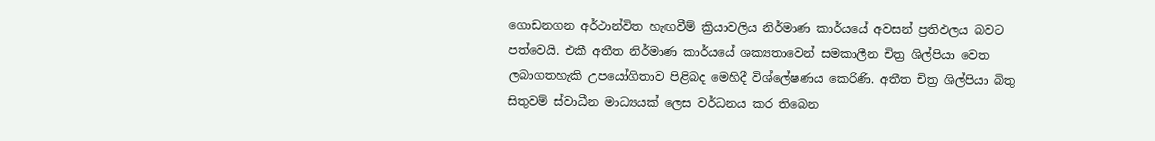ගොඩනගන අර්ථාන්විත හැඟවීම් ක්‍රියාවලිය නිර්මාණ කාර්යයේ අවසන් ප්‍රතිඵලය බවට පත්වෙයි. එකී අතීත නිර්මාණ කාර්යයේ ශක්‍යතාවෙන් සමකාලීන චිත්‍ර ශිල්පියා වෙත ලබාගතහැකි උපයෝගිතාව පිළිබද මෙහිදී විශ්ලේෂණය කෙරිණි. අතීත චිත්‍ර ශිල්පියා බිතු සිතුවම් ස්වාධීන මාධ්‍යයක් ලෙස වර්ධනය කර තිබෙන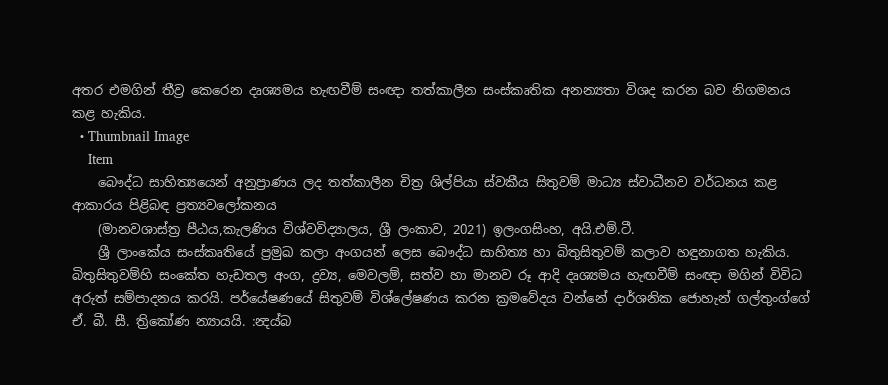අතර එමගින් තීව්‍ර කෙරෙන දෘශ්‍යමය හැඟවීම් සංඥා තත්කාලීන සංස්කෘතික අනන්‍යතා විශද කරන බව නිගමනය කළ හැකිය.
  • Thumbnail Image
    Item
    බෞද්ධ සාහිත්‍යයෙන් අනුප්‍රාණය ලද තත්කාලීන චිත්‍ර ශිල්පියා ස්වකීය සිතුවම් මාධ්‍ය ස්වාධීනව වර්ධනය කළ ආකාරය පිළිබඳ ප්‍රත්‍යවලෝකනය
    (මානවශාස්ත්‍ර පීඨය,කැලණිය විශ්වවිද්‍යාලය, ශ්‍රී ලංකාව, 2021) ඉලංගසිංහ, අයි.එම්.ටී.
    ශ්‍රී ලාංකේය සංස්කෘතියේ ප්‍රමුඛ කලා අංගයන් ලෙස බෞද්ධ සාහිත්‍ය හා බිතුසිතුවම් කලාව හඳුනාගත හැකිය. බිතුසිතුවම්හි සංකේත හැඩතල අංග, ද්‍රව්‍ය, මෙවලම්, සත්ව හා මානව රූ ආදි දෘශ්‍යමය හැඟවීම් සංඥා මගින් විවිධ අරුත් සම්පාදනය කරයි. පර්යේෂණයේ සිතුවම් විශ්ලේෂණය කරන ක්‍රමවේදය වන්නේ දාර්ශනික ජොහැන් ගල්තුංග්ගේ ඒ. බී. සී. ත්‍රිකෝණ න්‍යායයි. :න්‍දය්බ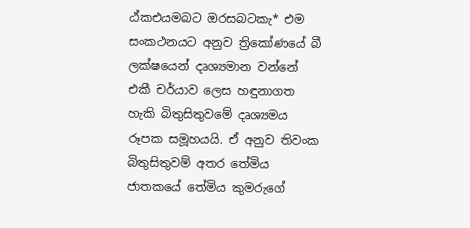ඨ්කඑයමබට ඔරසබටකැ* එම සංකථනයට අනුව ත්‍රිකෝණයේ බී ලක්ෂයෙන් දෘශ්‍යමාන වන්නේ එකී චර්යාව ලෙස හඳුනාගත හැකි බිතුසිතුවමේ දෘශ්‍යමය රූපක සමූහයයි. ඒ අනුව තිවංක බිතුසිතුවම් අතර තේමිය ජාතකයේ තේමිය කුමරුගේ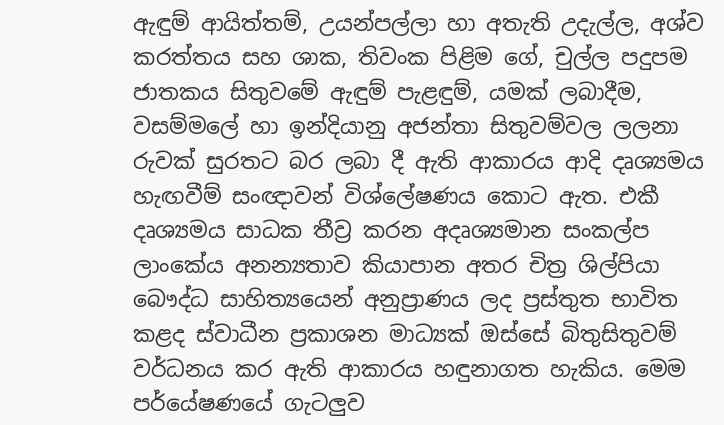ඇඳුම් ආයිත්තම්, උයන්පල්ලා හා අතැති උදැල්ල, අශ්ව කරත්තය සහ ශාක, තිවංක පිළිම ගේ, චුල්ල පදුපම ජාතකය සිතුවමේ ඇඳුම් පැළඳුම්, යමක් ලබාදීම, වසම්මලේ හා ඉන්දියානු අජන්තා සිතුවම්වල ලලනා රුවක් සුරතට බර ලබා දී ඇති ආකාරය ආදි දෘශ්‍යමය හැඟවීම් සංඥාවන් විශ්ලේෂණය කොට ඇත. එකී දෘශ්‍යමය සාධක තීව්‍ර කරන අදෘශ්‍යමාන සංකල්ප ලාංකේය අනන්‍යතාව කියාපාන අතර චිත්‍ර ශිල්පියා බෞද්ධ සාහිත්‍යයෙන් අනුප්‍රාණය ලද ප්‍රස්තුත භාවිත කළද ස්වාධීන ප්‍රකාශන මාධ්‍යක් ඔස්සේ බිතුසිතුවම් වර්ධනය කර ඇති ආකාරය හඳුනාගත හැකිය. මෙම පර්යේෂණයේ ගැටලුව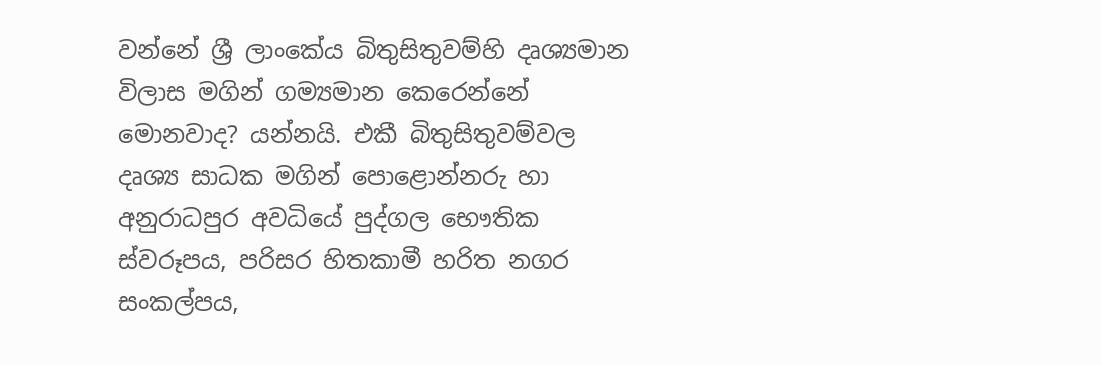වන්නේ ශ්‍රී ලාංකේය බිතුසිතුවම්හි දෘශ්‍යමාන විලාස මගින් ගම්‍යමාන කෙරෙන්නේ මොනවාද? යන්නයි. එකී බිතුසිතුවම්වල දෘශ්‍ය සාධක මගින් පොළොන්නරු හා අනුරාධපුර අවධියේ පුද්ගල භෞතික ස්වරූපය, පරිසර හිතකාමී හරිත නගර සංකල්පය,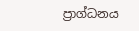ප්‍රාග්ධනය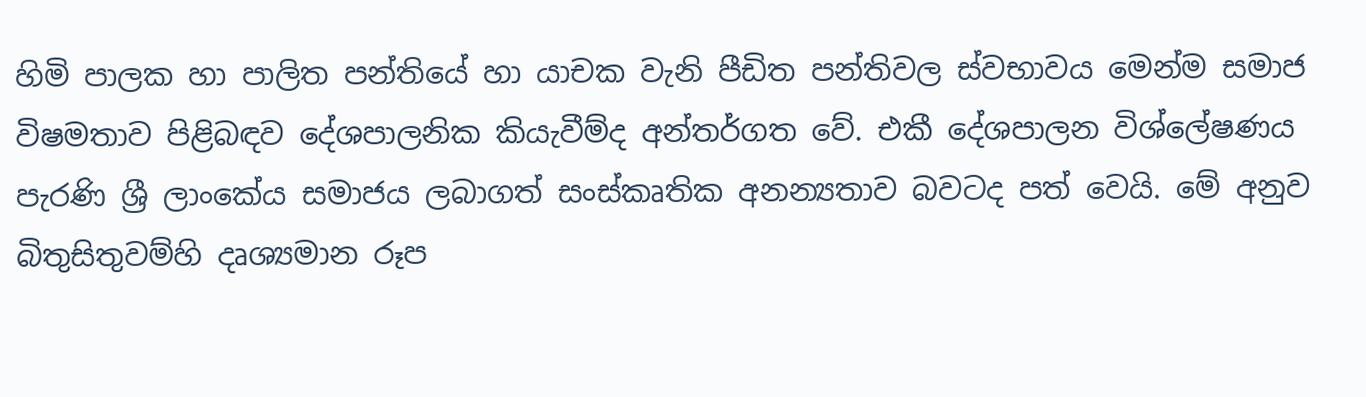හිමි පාලක හා පාලිත පන්තියේ හා යාචක වැනි පීඩිත පන්තිවල ස්වභාවය මෙන්ම සමාජ විෂමතාව පිළිබඳව දේශපාලනික කියැවීම්ද අන්තර්ගත වේ. එකී දේශපාලන විශ්ලේෂණය පැරණි ශ්‍රී ලාංකේය සමාජය ලබාගත් සංස්කෘතික අනන්‍යතාව බවටද පත් වෙයි. මේ අනුව බිතුසිතුවම්හි දෘශ්‍යමාන රූප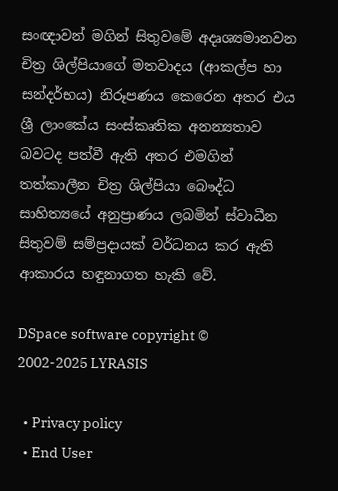සංඥාවන් මගින් සිතුවමේ අදෘශ්‍යමානවන චිත්‍ර ශිල්පියාගේ මතවාදය (ආකල්ප හා සන්දර්භය) නිරූපණය කෙරෙන අතර එය ශ්‍රී ලාංකේය සංස්කෘතික අනන්‍යතාව බවටද පත්වී ඇති අතර එමගින් තත්කාලීන චිත්‍ර ශිල්පියා බෞද්ධ සාහිත්‍යයේ අනුප්‍රාණය ලබමින් ස්වාධීන සිතුවම් සම්ප්‍රදායක් වර්ධනය කර ඇති ආකාරය හඳුනාගත හැකි වේ.

DSpace software copyright © 2002-2025 LYRASIS

  • Privacy policy
  • End User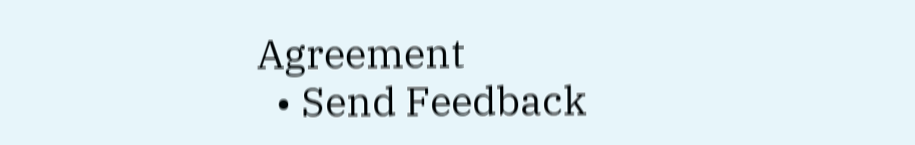Agreement
  • Send Feedback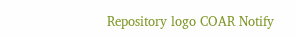Repository logo COAR Notify